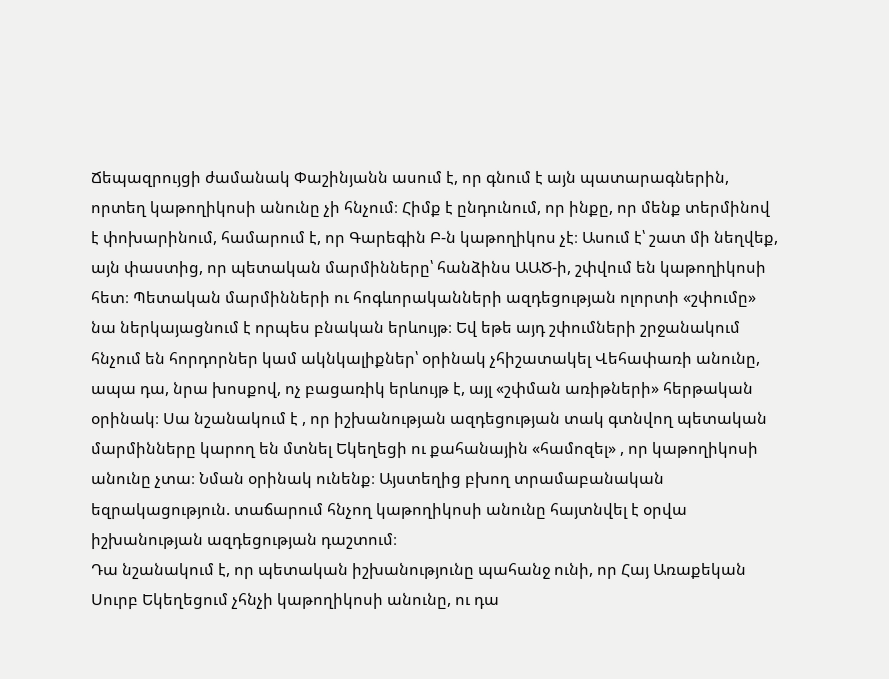Ճեպազրույցի ժամանակ Փաշինյանն ասում է, որ գնում է այն պատարագներին, որտեղ կաթողիկոսի անունը չի հնչում։ Հիմք է ընդունում, որ ինքը, որ մենք տերմինով է փոխարինում, համարում է, որ Գարեգին Բ-ն կաթողիկոս չէ։ Ասում է՝ շատ մի նեղվեք, այն փաստից, որ պետական մարմինները՝ հանձինս ԱԱԾ-ի, շփվում են կաթողիկոսի հետ։ Պետական մարմինների ու հոգևորականների ազդեցության ոլորտի «շփումը» նա ներկայացնում է որպես բնական երևույթ։ Եվ եթե այդ շփումների շրջանակում հնչում են հորդորներ կամ ակնկալիքներ՝ օրինակ չհիշատակել Վեհափառի անունը, ապա դա, նրա խոսքով, ոչ բացառիկ երևույթ է, այլ «շփման առիթների» հերթական օրինակ։ Սա նշանակում է , որ իշխանության ազդեցության տակ գտնվող պետական մարմինները կարող են մտնել Եկեղեցի ու քահանային «համոզել» , որ կաթողիկոսի անունը չտա։ Նման օրինակ ունենք։ Այստեղից բխող տրամաբանական եզրակացություն. տաճարում հնչող կաթողիկոսի անունը հայտնվել է օրվա իշխանության ազդեցության դաշտում։
Դա նշանակում է, որ պետական իշխանությունը պահանջ ունի, որ Հայ Առաքեկան Սուրբ Եկեղեցում չհնչի կաթողիկոսի անունը, ու դա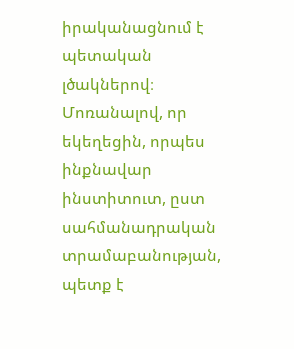իրականացնում է պետական լծակներով։ Մոռանալով, որ եկեղեցին, որպես ինքնավար ինստիտուտ, ըստ սահմանադրական տրամաբանության, պետք է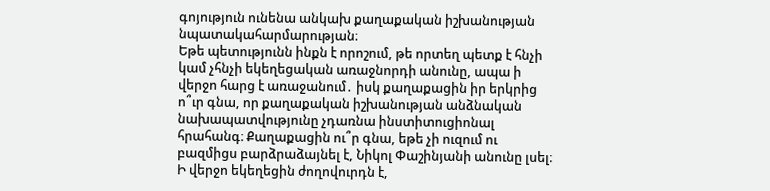գոյություն ունենա անկախ քաղաքական իշխանության նպատակահարմարության։
Եթե պետությունն ինքն է որոշում, թե որտեղ պետք է հնչի կամ չհնչի եկեղեցական առաջնորդի անունը, ապա ի վերջո հարց է առաջանում․ իսկ քաղաքացին իր երկրից ո՞ւր գնա, որ քաղաքական իշխանության անձնական նախապատվությունը չդառնա ինստիտուցիոնալ հրահանգ։ Քաղաքացին ու՞ր գնա, եթե չի ուզում ու բազմիցս բարձրաձայնել է, Նիկոլ Փաշինյանի անունը լսել։ Ի վերջո եկեղեցին ժողովուրդն է,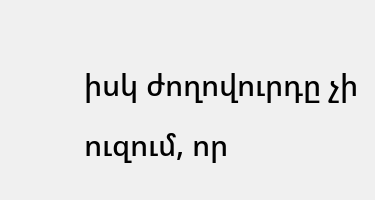իսկ ժողովուրդը չի ուզում, որ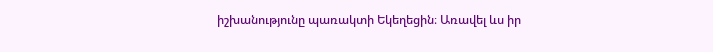իշխանությունը պառակտի Եկեղեցին։ Առավել ևս իր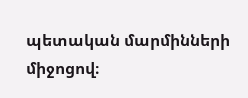պետական մարմինների միջոցով։